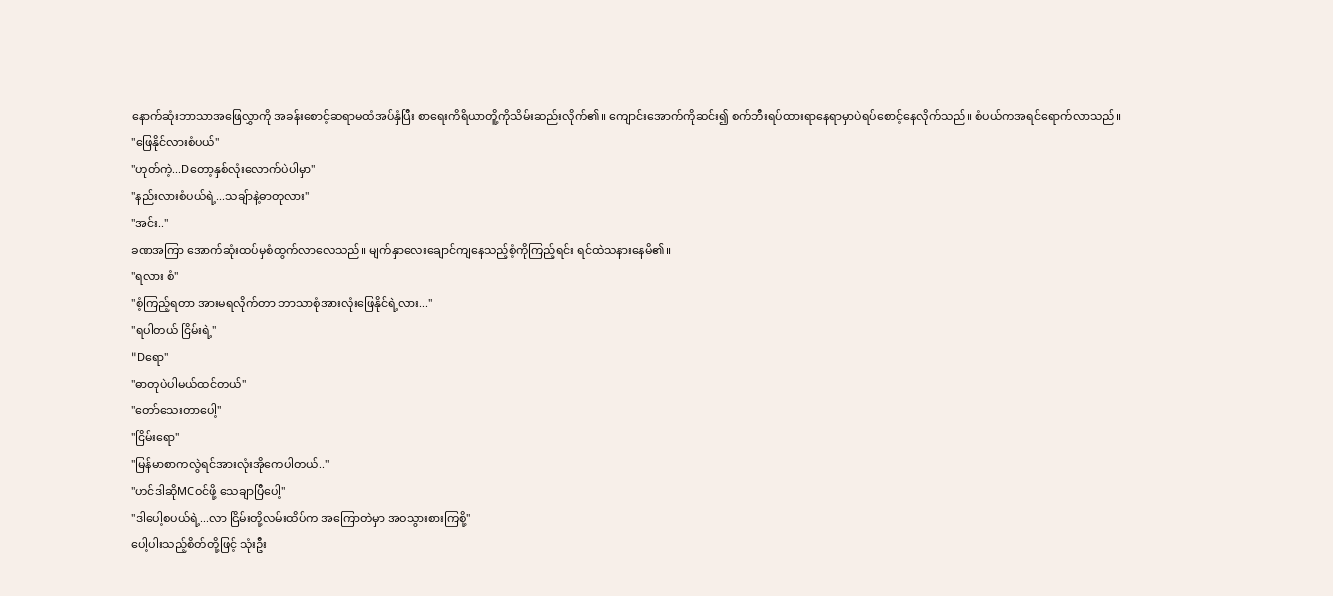နောက်ဆုံးဘာသာအဖြေလွှာကို အခန်းစောင့်ဆရာမထံအပ်နှံပြီး စာရေးကိရိယာတိူ့ကိုသိမ်းဆည်းလိုက်၏။ ကျောင်းအောက်ကိုဆင်း၍ စက်ဘီးရပ်ထားရာနေရာမှာပဲရပ်စောင့်နေလိုက်သည်။ စံပယ်ကအရင်ရောက်လာသည်။
"ဖြေနိုင်လားစံပယ်"
"ဟုတ်ကဲ့...Dတော့နှစ်လုံးလောက်ပဲပါမှာ"
"နည်းလားစံပယ်ရဲ့...သချ်ာနဲ့ဓာတုလား"
"အင်း.."
ခဏအကြာ အောက်ဆုံးထပ်မှစံထွက်လာလေသည်။ မျက်နှာလေးချောင်ကျနေသည့်စံ့ကိုကြည့်ရင်း ရင်ထဲသနားနေမိ၏။
"ရလား စံ"
"စံ့ကြည့်ရတာ အားမရလိုက်တာ ဘာသာစုံအားလုံးဖြေနိုင်ရဲ့လား..."
"ရပါတယ် ငြိမ်းရဲ့"
"Dရော"
"ဓာတုပဲပါမယ်ထင်တယ်"
"တော်သေးတာပေါ့"
"ငြိမ်းရော"
"မြန်မာစာကလွဲရင်အားလုံးအိုကေပါတယ်.."
"ဟင်ဒါဆိုMCဝင်ဖို့ သေချာပြီပေါ့"
"ဒါပေါ့စပယ်ရဲ့...လာ ငြိမ်းတို့လမ်းထိပ်က အကြောတဲမှာ အဝသွားစားကြစို့"
ပေါ့ပါးသည့်စိတ်တို့ဖြင့် သုံးဦး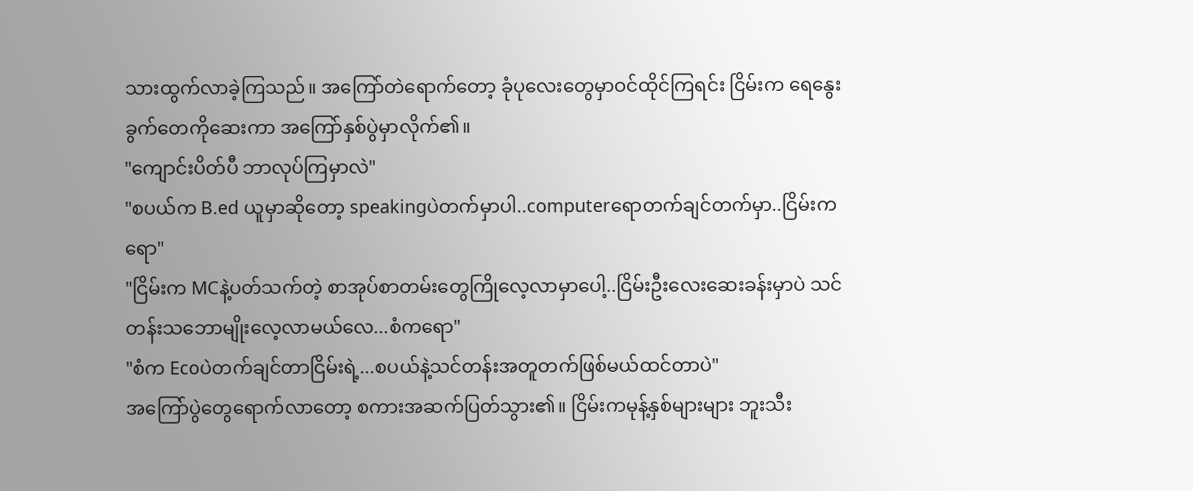သားထွက်လာခဲ့ကြသည်။ အကြော်တဲရောက်တော့ ခုံပုလေးတွေမှာဝင်ထိုင်ကြရင်း ငြိမ်းက ရေနွေးခွက်တေကိုဆေးကာ အကြော်နှစ်ပွဲမှာလိုက်၏။
"ကျောင်းပိတ်ပီ ဘာလုပ်ကြမှာလဲ"
"စပယ်က B.ed ယူမှာဆိုတော့ speakingပဲတက်မှာပါ..computerရောတက်ချင်တက်မှာ..ငြိမ်းကရော"
"ငြိမ်းက MCနဲ့ပတ်သက်တဲ့ စာအုပ်စာတမ်းတွေကြိုလေ့လာမှာပေါ့..ငြိမ်းဦးလေးဆေးခန်းမှာပဲ သင်တန်းသဘောမျိုးလေ့လာမယ်လေ...စံကရော"
"စံက Ecoပဲတက်ချင်တာငြိမ်းရဲ့...စပယ်နဲ့သင်တန်းအတူတက်ဖြစ်မယ်ထင်တာပဲ"
အကြော်ပွဲတွေရောက်လာတော့ စကားအဆက်ပြတ်သွား၏။ ငြိမ်းကမုန့်နှစ်များများ ဘူးသီး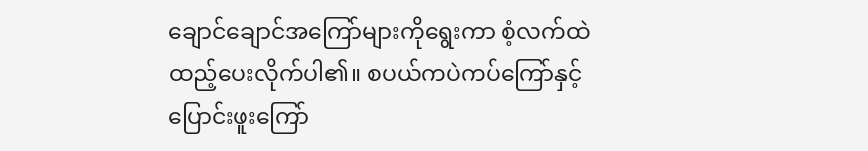ချောင်ချောင်အကြော်များကိုရွေးကာ စံ့လက်ထဲထည့်ပေးလိုက်ပါ၏။ စပယ်ကပဲကပ်ကြော်နှင့် ပြောင်းဖူးကြော်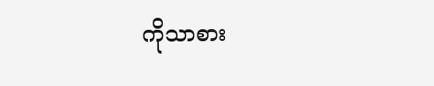ကိုသာစား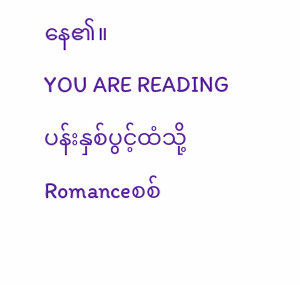နေ၏။
YOU ARE READING
ပန်းနှစ်ပွင့်ထံသို့
Romanceစစ်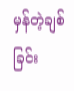မှန်တဲ့ချစ်ခြင်း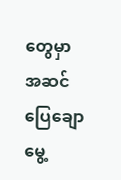တွေမှာ အဆင်ပြေချောမွေ့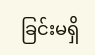ခြင်းမရှိ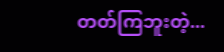တတ်ကြဘူးတဲ့...